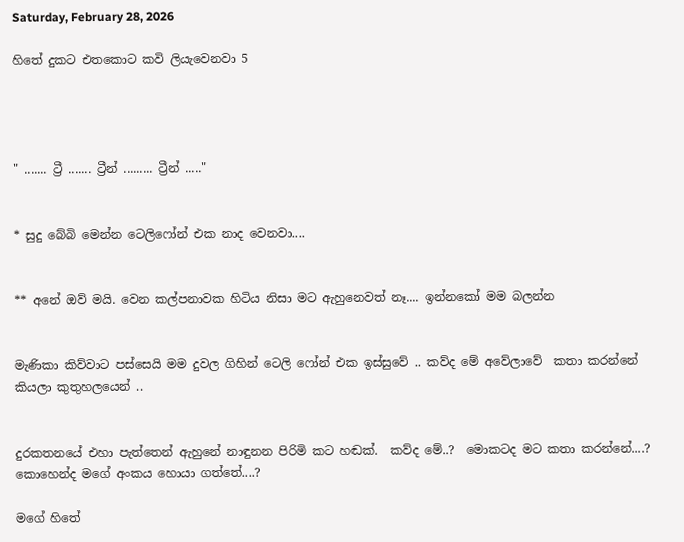Saturday, February 28, 2026

හිතේ දුකට එතකොට කවි ලියැවෙනවා 5




" ....... ට්‍රී ....... ට්‍රීන් ......... ට්‍රීන් ....."


* සුදු බේබි මෙන්න ටෙලිෆෝන් එක නාද වෙනවා....


** අනේ ඔව් මයි. වෙන කල්පනාවක හිටිය නිසා මට ඇහුනෙවත් නෑ.... ඉන්නකෝ මම බලන්න


මැණිකා කිව්වාට පස්සෙයි මම දුවල ගිහින් ටෙලි ෆෝන් එක ඉස්සුවේ .. කව්ද මේ අවේලාවේ  කතා කරන්නේ කියලා කුතුහලයෙන් ..


දුරකතනයේ එහා පැත්තෙන් ඇහුනේ නාඳුනන පිරිමි කට හඬක්.  කව්ද මේ..?  මොකටද මට කතා කරන්නේ....?  කොහෙන්ද මගේ අංකය හොයා ගත්තේ....?

මගේ හිතේ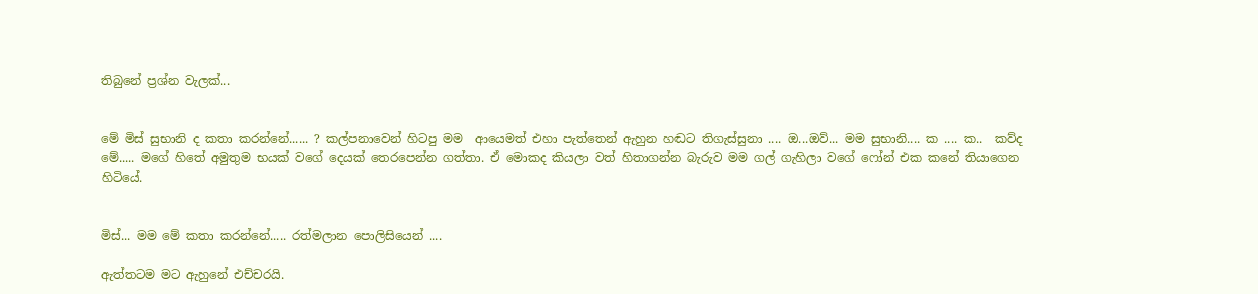තිබුනේ ප්‍රශ්න වැලක්...


මේ මිස් සුභානි ද කතා කරන්නේ...... ? කල්පනාවෙන් හිටපු මම  ආයෙමත් එහා පැත්තෙන් ඇහුන හඬට තිගැස්සුනා .... ඔ...ඔව්... මම සුභානි.... ක .... ක..  කව්ද  මේ..... මගේ හිතේ අමුතුම භයක් වගේ දෙයක් තෙරපෙන්න ගත්තා. ඒ මොකද කියලා වත් හිතාගන්න බැරුව මම ගල් ගැහිලා වගේ ෆෝන් එක කනේ තියාගෙන හිටියේ.


මිස්... මම මේ කතා ක‍රන්නේ..... රත්මලාන පොලිසියෙන් ....

ඇත්තටම මට ඇහුනේ එච්චරයි.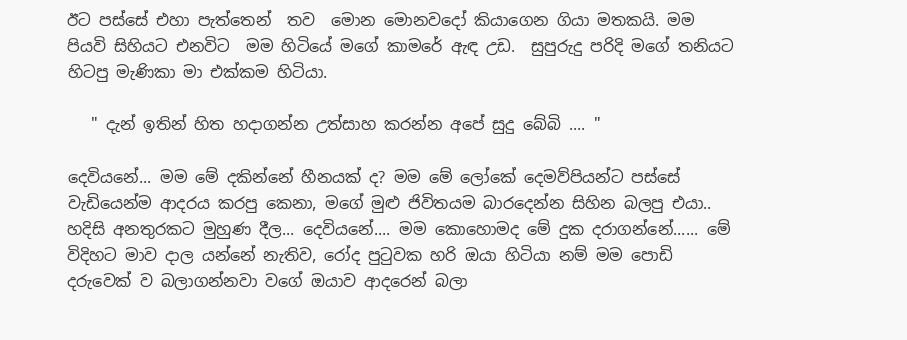ඊට පස්සේ එහා පැත්තෙන්  තව  මොන මොනවදෝ කියාගෙන ගියා මතකයි. මම පියවි සිහියට එනවිට  මම හිටියේ මගේ කාමරේ ඇඳ උඩ.  සුපුරුදු පරිදි මගේ තනියට හිටපු මැණිකා මා එක්කම හිටියා.

   " දැන් ඉතින් හිත හදාගන්න උත්සාහ කරන්න අපේ සුදු බේබි .... "

දෙවියනේ... මම මේ දකින්නේ හීනයක් ද? මම මේ ලෝකේ දෙමව්පියන්ට පස්සේ වැඩියෙන්ම ආදරය කරපු කෙනා, මගේ මුළු ජිවිතයම බාරදෙන්න සිහින බලපු එයා.. හදිසි අනතුරකට මුහුණ දීල... දෙවියනේ.... මම කොහොමද මේ දුක දරාගන්නේ...... මේ විදිහට මාව දාල යන්නේ නැතිව, රෝද පුටුවක හරි ඔයා හිටියා නම් මම පොඩි දරුවෙක් ව බලාගන්නවා වගේ ඔයාව ආදරෙන් බලා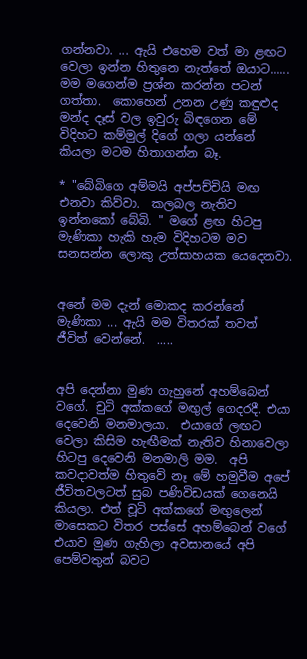ගන්නවා. ... ඇයි එහෙම වත් මා ළඟට වෙලා ඉන්න හිතුනෙ නැත්තේ ඔයාට...... මම මගෙන්ම ප්‍රශ්න කරන්න පටන් ගත්තා.  කොහෙන් උනන උණු කඳුළුද මන්ද දෑස් වල ඉවුරු බිඳගෙන මේ විදිහට කම්මුල් දිගේ ගලා යන්නේ කියලා මටම හිතාගන්න බෑ.

* "බේබිගෙ අම්මයි අප්පච්චියි මඟ එනවා කිව්වා.  කලබල නැතිව ඉන්නකෝ බේබි. " මගේ ළඟ හිටපු මැණිකා හැකි හැම විදිහටම මව සනසන්න ලොකු උත්සාහයක යෙදෙනවා.


අනේ මම දැන් මොකද කරන්නේ මැණිකා ... ඇයි මම විතරක් තවත් ජීවිත් වෙන්නේ.  .....


අපි දෙන්නා මුණ ගැහුනේ අහම්බෙන් වගේ. චුටි අක්කගේ මඟුල් ගෙදරදී. එයා දෙවෙනි මනමාලයා.  එයාගේ ලඟට වෙලා කිසිම හැඟීමක් නැතිව හිනාවෙලා හිටපු දෙවෙනි මනමාලි මම.  අපි කවදාවත්ම හිතුවේ නෑ මේ හමුවීම අපේ ජීවිතවලටත් සුබ පණිවිඩයක් ගෙනෙයි කියලා. එත් චූටි අක්කගේ මඟුලෙන්  මාසෙකට විතර පස්සේ අහම්බෙන් වගේ එයාව මුණ ගැහිලා අවසානයේ අපි පෙම්වතුන් බවට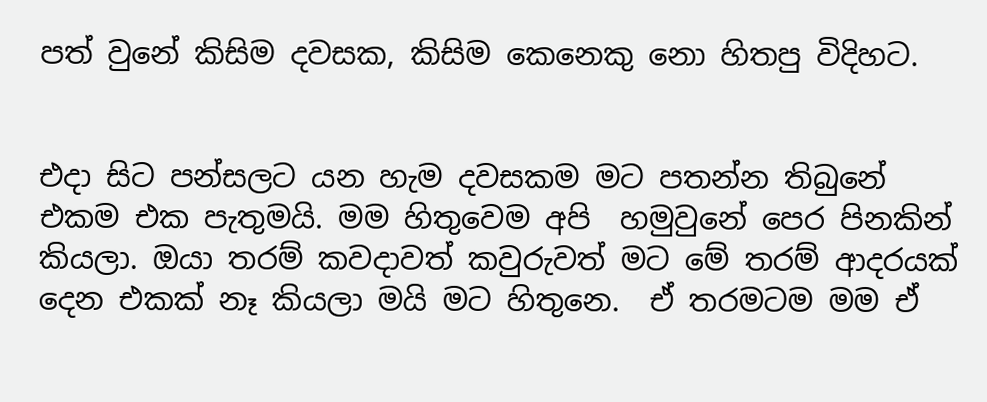පත් වුනේ කිසිම දවසක, කිසිම කෙනෙකු නො හිතපු විදිහට.


එදා සිට පන්සලට යන හැම දවසකම මට පතන්න තිබුනේ එකම එක පැතුමයි. මම හිතුවෙම අපි  හමුවුනේ පෙර පිනකින් කියලා. ඔයා තරම් කවදාවත් කවුරුවත් මට මේ තරම් ආදරයක් දෙන එකක් නෑ කියලා මයි මට හිතුනෙ.  ඒ තරමටම මම ඒ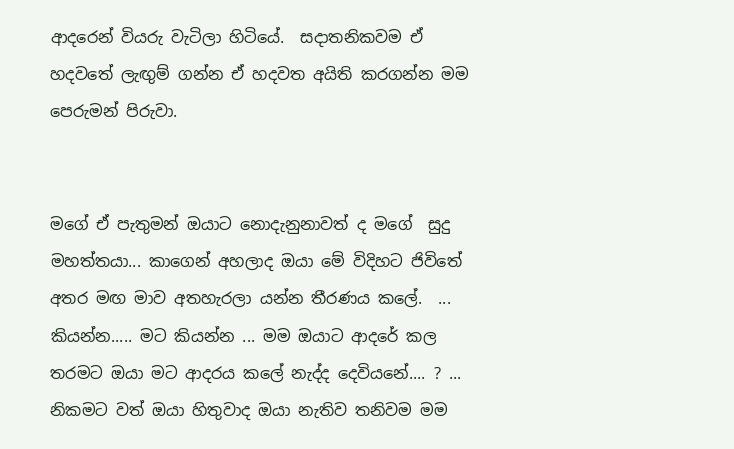ආදරෙන් වියරු වැටිලා හිටියේ.  සදාතනිකවම ඒ හදවතේ ලැඟුම් ගන්න ඒ හදවත අයිති කරගන්න මම පෙරුමන් පිරුවා.


මගේ ඒ පැතුමන් ඔයාට නොදැනුනාවත් ද මගේ  සුදු මහත්තයා... කාගෙන් අහලාද ඔයා මේ විදිහට ජිවිතේ අතර මඟ මාව අතහැරලා යන්න තීරණය කලේ.  ... කියන්න..... මට කියන්න ... මම ඔයාට ආදරේ කල තරමට ඔයා මට ආදරය කලේ නැද්ද දෙවියනේ.... ? ... නිකමට වත් ඔයා හිතුවාද ඔයා නැතිව තනිවම මම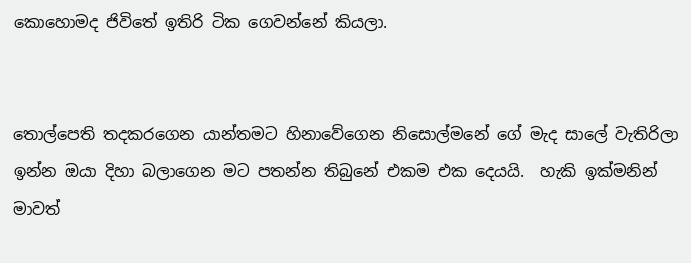කොහොමද ජිවිතේ ඉතිරි ටික ගෙවන්නේ කියලා.


තොල්පෙති තදකරගෙන යාන්තමට හිනාවේගෙන නිසොල්මනේ ගේ මැද සාලේ වැතිරිලා ඉන්න ඔයා දිහා බලාගෙන මට පතන්න තිබුනේ එකම එක දෙයයි.  හැකි ඉක්මනින් මාවත්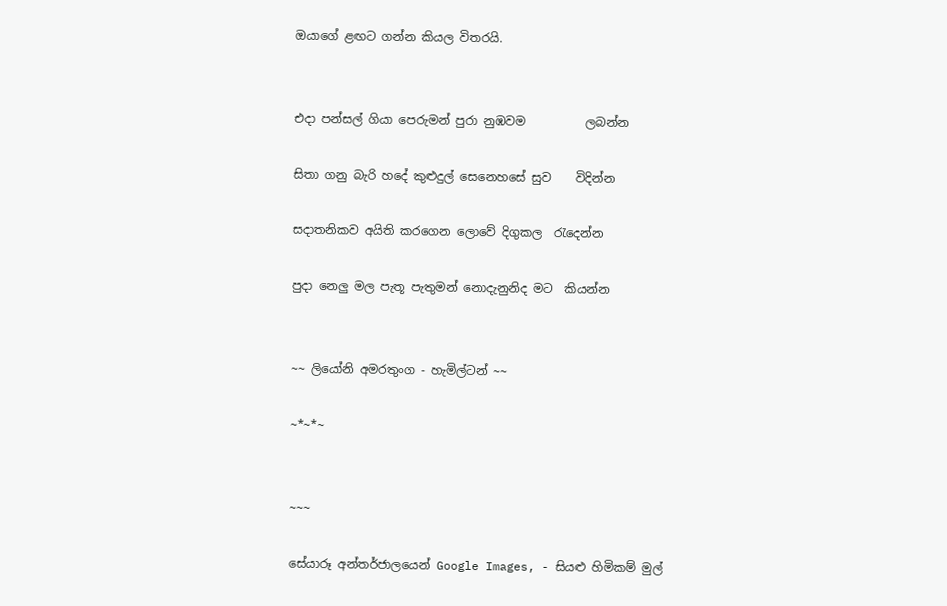ඔයාගේ ළඟට ගන්න කියල විතරයි.


එදා පන්සල් ගියා පෙරුමන් පුරා නුඹවම          ලබන්න

සිතා ගනු බැරි හදේ කුළුදුල් සෙනෙහසේ සුව    විදින්න

සදාතනිකව අයිති කරගෙන ලොවේ දිගුකල  රැදෙන්න

පුදා නෙලු මල පැතූ පැතුමන් නොදැනුනිද මට  කියන්න


~~ ලියෝනි අමරතුංග - හැමිල්ටන් ~~

~*~*~


~~~

සේයාරූ අන්තර්ජාලයෙන් Google Images, - සියළු හිමිකම් මුල්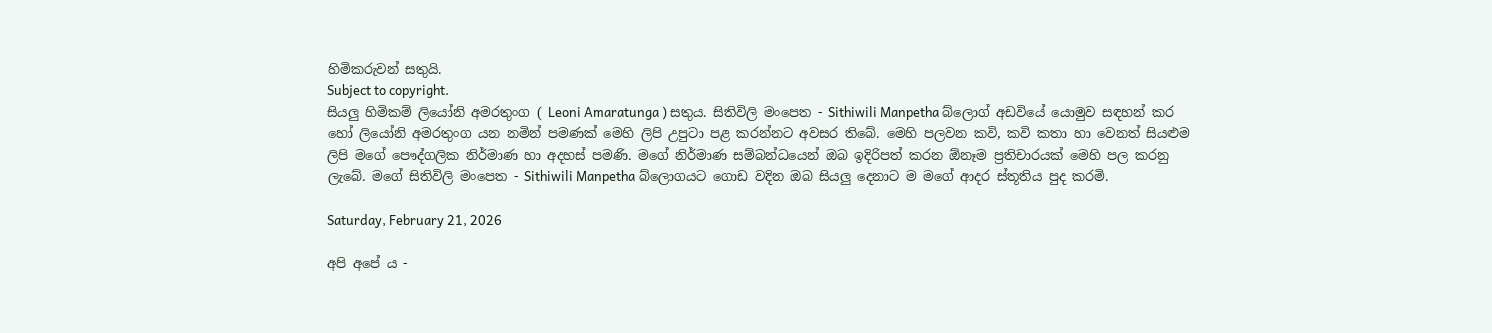හිමිකරුවන් සතුයි.
Subject to copyright.
සියලු හිමිකම් ලියෝනි අමරතුංග ( Leoni Amaratunga ) සතුය. සිතිවිලි මංපෙත - Sithiwili Manpetha බ්ලොග් අඩවියේ යොමුව සඳහන් කර හෝ ලියෝනි අමරතුංග යන නමින් පමණක් මෙහි ලිපි උපුටා පළ කරන්නට අවසර තිබේ. මෙහි පලවන කවි, කවි කතා හා වෙනත් සියළුම ලිපි මගේ පෞද්ගලික නිර්මාණ හා අදහස් පමණි. මගේ නිර්මාණ සම්බන්ධයෙන් ඔබ ඉදිරිපත් කරන ඕනෑම ප්‍රතිචාරයක් මෙහි පල කරනු ලැබේ. මගේ සිතිවිලි මංපෙත - Sithiwili Manpetha බ්ලොගයට ගොඩ වදින ඔබ සියලු දෙනාට ම මගේ ආදර ස්තූතිය පුද කරමි.

Saturday, February 21, 2026

අපි අපේ ය -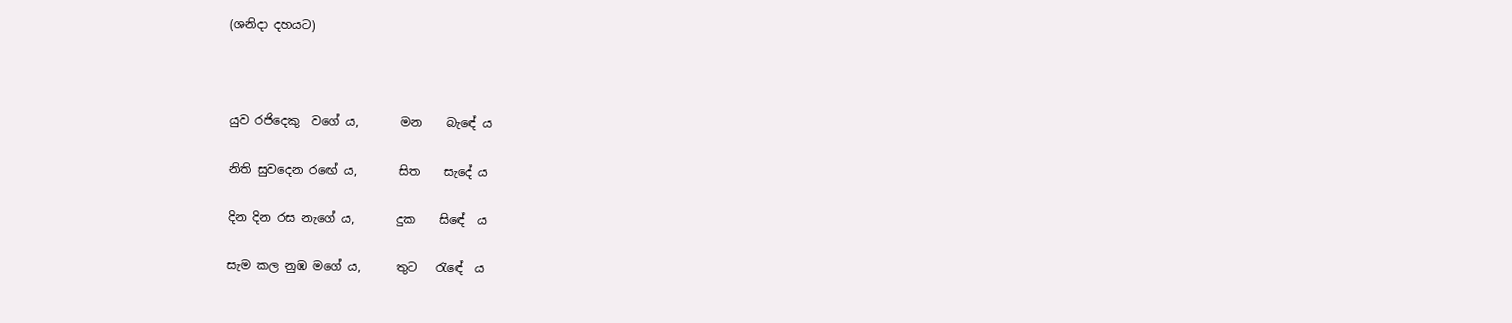(ශනිදා දහයට)



යුව රජිදෙකු  වගේ ය,       මන    බැඳේ ය

නිති සුවදෙන රඟේ ය,       සිත    සැදේ ය

දින දින රස නැගේ ය,       දුක    සිඳේ  ය

සැම කල නුඹ මගේ ය,      තුට   රැඳේ  ය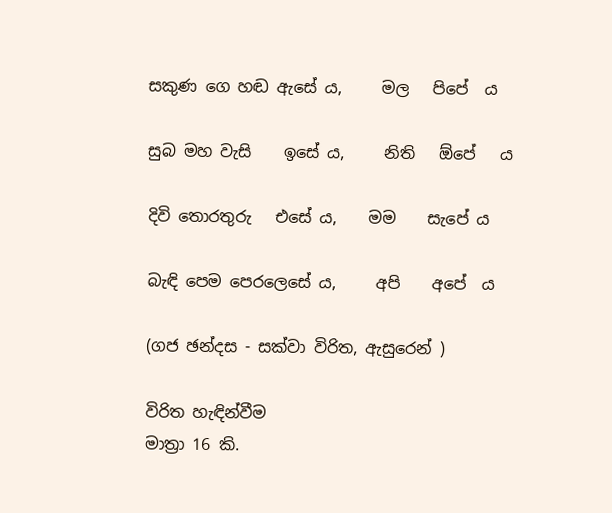සකුණ ගෙ හඬ ඇසේ ය,     මල   පිපේ  ය

සුබ මහ වැසි    ඉසේ ය,     නිති   ඕපේ   ය

දිවි තොරතුරු   එසේ ය,    මම    සැපේ ය

බැඳි පෙම පෙරලෙසේ ය,     අපි    අපේ  ය

(ගජ ඡන්දස - සක්වා විරිත, ඇසුරෙන් )

විරිත හැඳින්වීම
මාත්‍රා 16 කි.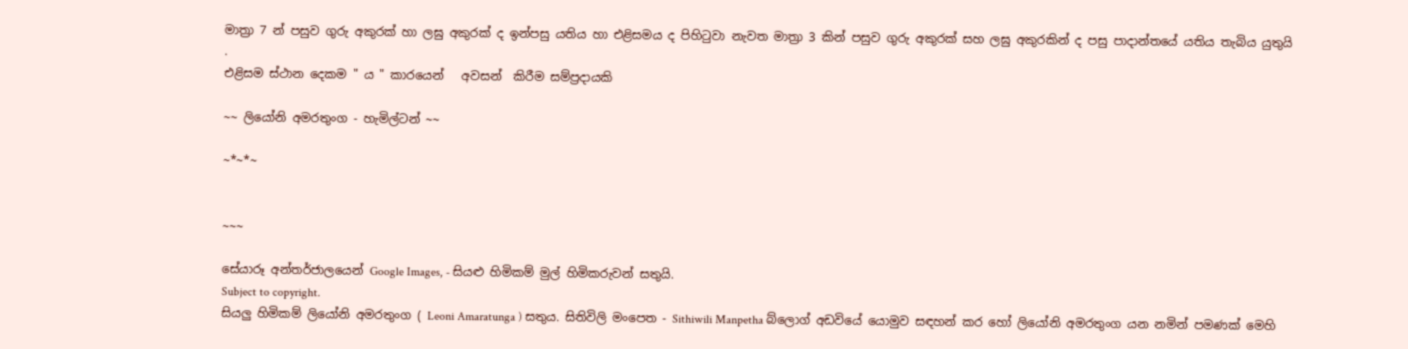මාත්‍රා 7 න් පසුව ගුරු අකුරක් හා ලඝු අකුරක් ද ඉන්පසු යතිය හා එළිසමය ද පිහිටුවා නැවත මාත්‍රා 3 කින් පසුව ගුරු අකුරක් සහ ලඝු අකුරකින් ද පසු පාදාන්තයේ යතිය තැබිය යුතුයි .
එළිසම ස්ථාන දෙකම " ය " කාරයෙන්   අවසන්  කිරීම සම්ප්‍රදායකි

~~ ලියෝනි අමරතුංග - හැමිල්ටන් ~~

~*~*~


~~~

සේයාරූ අන්තර්ජාලයෙන් Google Images, - සියළු හිමිකම් මුල් හිමිකරුවන් සතුයි.
Subject to copyright.
සියලු හිමිකම් ලියෝනි අමරතුංග ( Leoni Amaratunga ) සතුය. සිතිවිලි මංපෙත - Sithiwili Manpetha බ්ලොග් අඩවියේ යොමුව සඳහන් කර හෝ ලියෝනි අමරතුංග යන නමින් පමණක් මෙහි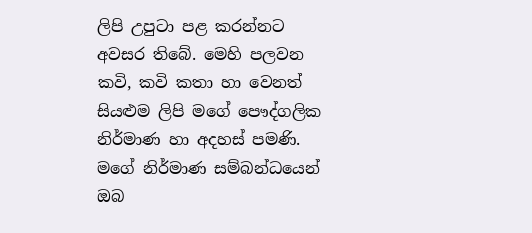ලිපි උපුටා පළ කරන්නට අවසර තිබේ. මෙහි පලවන කවි, කවි කතා හා වෙනත් සියළුම ලිපි මගේ පෞද්ගලික නිර්මාණ හා අදහස් පමණි. මගේ නිර්මාණ සම්බන්ධයෙන් ඔබ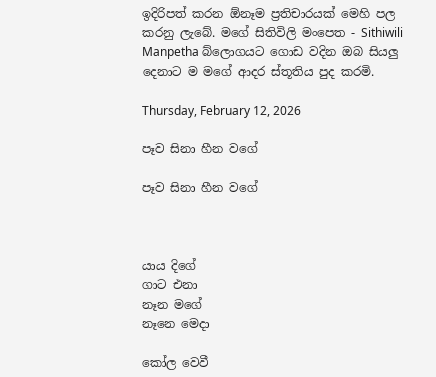ඉදිරිපත් කරන ඕනෑම ප්‍රතිචාරයක් මෙහි පල කරනු ලැබේ. මගේ සිතිවිලි මංපෙත - Sithiwili Manpetha බ්ලොගයට ගොඩ වදින ඔබ සියලු දෙනාට ම මගේ ආදර ස්තූතිය පුද කරමි.

Thursday, February 12, 2026

පෑව සිනා හීන වගේ

පෑව සිනා හීන වගේ



යාය දිගේ
ගාට එනා
නෑන මගේ
නෑනෙ මෙදා

කෝල වෙවී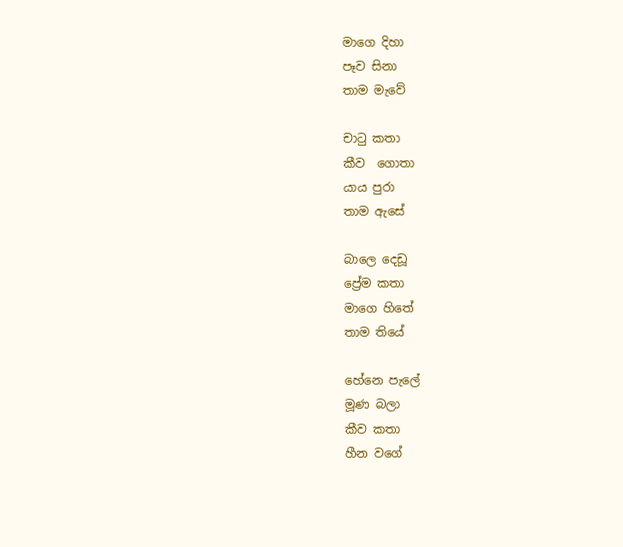මාගෙ දිහා
පෑව සිනා
තාම මැවේ

චාටු කතා
කීව  ගොතා
යාය පුරා
තාම ඇසේ

බාලෙ දෙඩූ
ප්‍රේම කතා
මාගෙ හිතේ
තාම තියේ

හේනෙ පැලේ
මූණ බලා
කීව කතා
හීන වගේ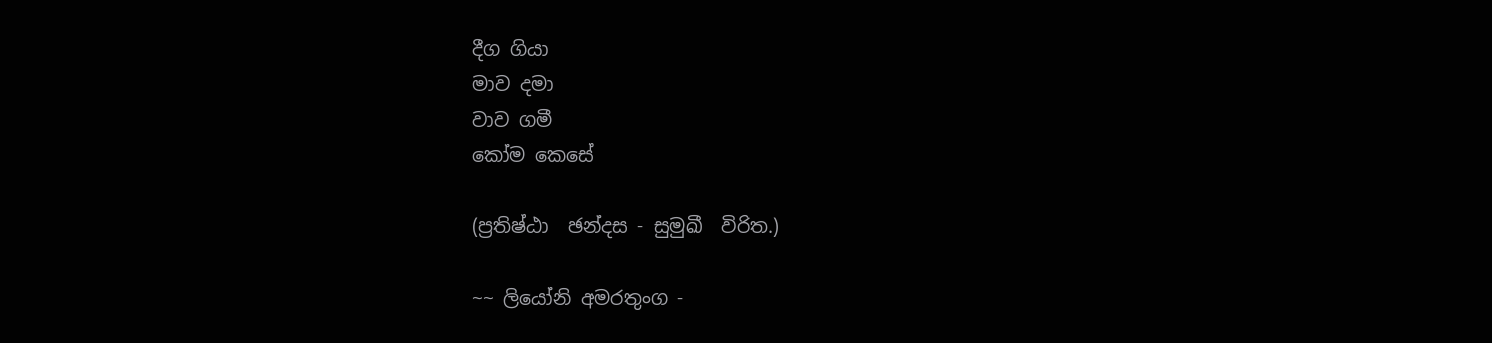දීග ගියා
මාව දමා
වාව ගමී
කෝම කෙසේ

(ප්‍රතිෂ්ඨා  ඡන්දස - සුමුඛී  විරිත.)

~~ ලියෝනි අමරතුංග -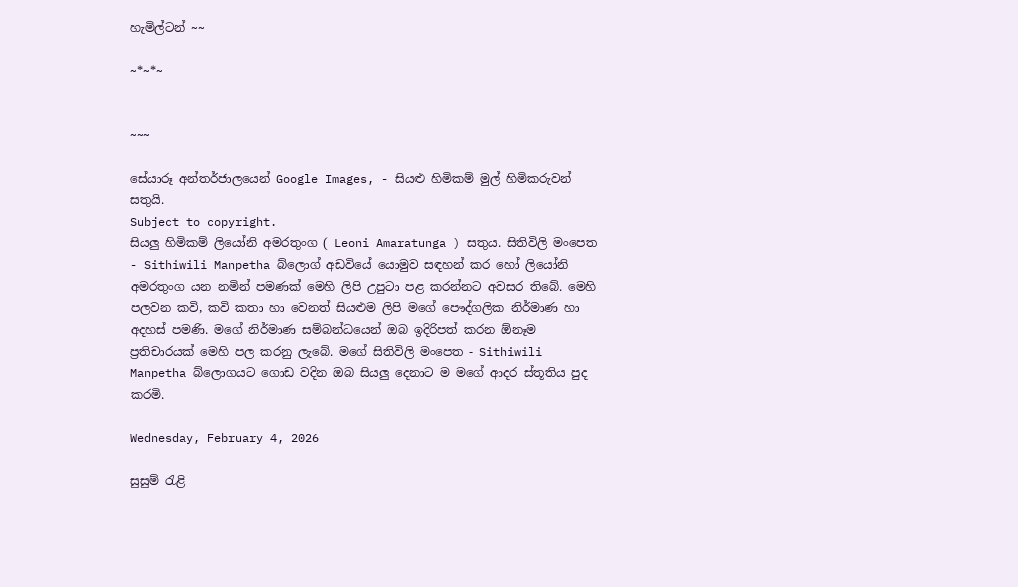හැමිල්ටන් ~~

~*~*~


~~~

සේයාරූ අන්තර්ජාලයෙන් Google Images, - සියළු හිමිකම් මුල් හිමිකරුවන් සතුයි.
Subject to copyright.
සියලු හිමිකම් ලියෝනි අමරතුංග ( Leoni Amaratunga ) සතුය. සිතිවිලි මංපෙත - Sithiwili Manpetha බ්ලොග් අඩවියේ යොමුව සඳහන් කර හෝ ලියෝනි අමරතුංග යන නමින් පමණක් මෙහි ලිපි උපුටා පළ කරන්නට අවසර තිබේ. මෙහි පලවන කවි, කවි කතා හා වෙනත් සියළුම ලිපි මගේ පෞද්ගලික නිර්මාණ හා අදහස් පමණි. මගේ නිර්මාණ සම්බන්ධයෙන් ඔබ ඉදිරිපත් කරන ඕනෑම ප්‍රතිචාරයක් මෙහි පල කරනු ලැබේ. මගේ සිතිවිලි මංපෙත - Sithiwili Manpetha බ්ලොගයට ගොඩ වදින ඔබ සියලු දෙනාට ම මගේ ආදර ස්තූතිය පුද කරමි.

Wednesday, February 4, 2026

සුසුම් රැළි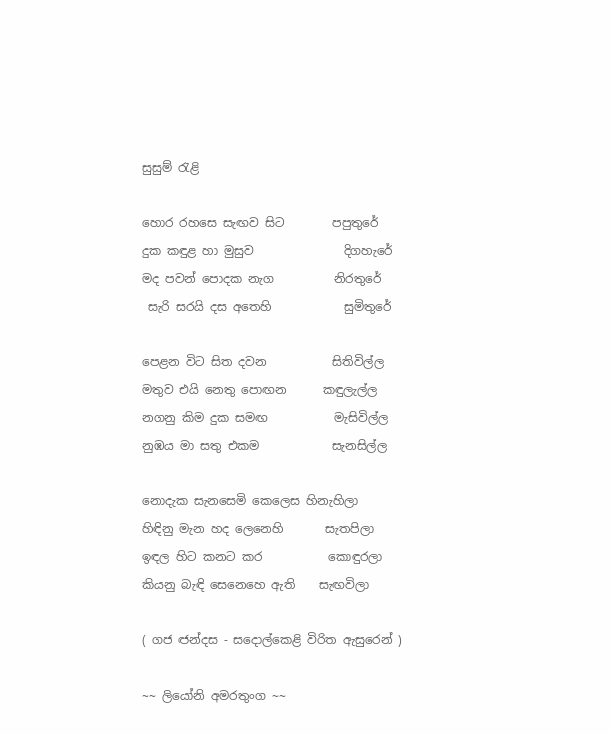සුසුම් රැළි

හොර රහසෙ සැඟව සිට        පපුතුරේ
දුක කඳුළ හා මුසුව               දිගහැරේ
මද පවන් පොදක නැග          නිරතුරේ
 සැරි සරයි දස අතෙහි            සුමිතුරේ

පෙළන විට සිත දවන           සිතිවිල්ල
මතුව එයි නෙතු පොඟන      කඳුලැල්ල
නගනු කිම දුක සමඟ           මැසිවිල්ල
නුඹය මා සතු එකම            සැනසිල්ල

නොදැක සැනසෙමි කෙලෙස හිනැහිලා
හිඳිනු මැන හද ලෙනෙහි       සැතපිලා
ඉඳල හිට කනට කර           කොඳුරලා
කියනු බැඳි සෙනෙහෙ ඇති    සැඟවිලා

( ගජ ඦන්දස - සදොල්කෙළි විරිත ඇසුරෙන් )

~~ ලියෝනි අමරතුංග ~~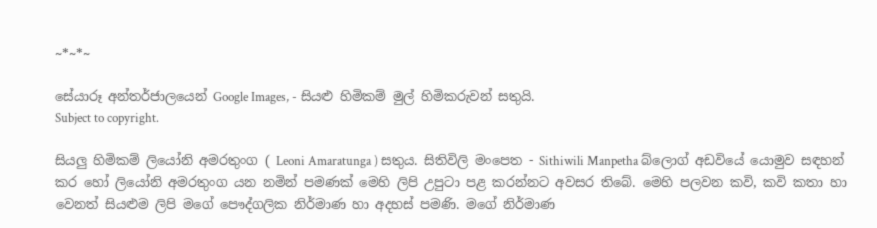~*~*~

සේයාරූ අන්තර්ජාලයෙන් Google Images, - සියළු හිමිකම් මුල් හිමිකරුවන් සතුයි.
Subject to copyright.

සියලු හිමිකම් ලියෝනි අමරතුංග ( Leoni Amaratunga ) සතුය. සිතිවිලි මංපෙත - Sithiwili Manpetha බ්ලොග් අඩවියේ යොමුව සඳහන් කර හෝ ලියෝනි අමරතුංග යන නමින් පමණක් මෙහි ලිපි උපුටා පළ කරන්නට අවසර තිබේ. මෙහි පලවන කවි, කවි කතා හා වෙනත් සියළුම ලිපි මගේ පෞද්ගලික නිර්මාණ හා අදහස් පමණි. මගේ නිර්මාණ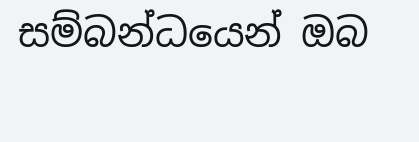සම්බන්ධයෙන් ඔබ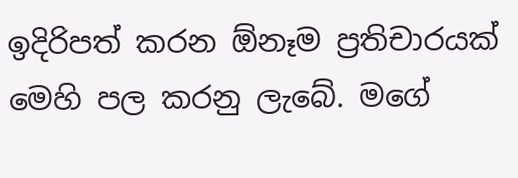ඉදිරිපත් කරන ඕනෑම ප්‍රතිචාරයක් මෙහි පල කරනු ලැබේ. මගේ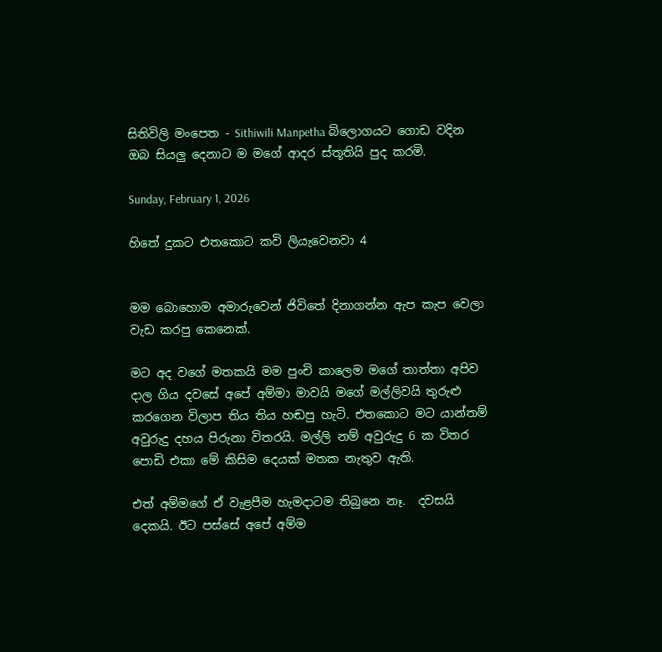සිතිවිලි මංපෙත - Sithiwili Manpetha බ්ලොගයට ගොඩ වදින ඔබ සියලු දෙනාට ම මගේ ආදර ස්තූතියි පුද කරමි.

Sunday, February 1, 2026

හිතේ දුකට එතකොට කවි ලියැවෙනවා 4


මම බොහොම අමාරුවෙන් ජිවිතේ දිනාගන්න ඇප කැප වෙලා වැඩ කරපු කෙනෙක්.

මට අද වගේ මතකයි මම පුංචි කාලෙම මගේ තාත්තා අපිව දාල ගිය දවසේ අපේ අම්මා මාවයි මගේ මල්ලිවයි තුරුළු කරගෙන විලාප තිය තිය හඬපු හැටි. එතකොට මට යාන්තම් අවුරුදු දහය පිරුනා විතරයි. මල්ලි නම් අවුරුදු 6 ක විතර පොඩි එකා මේ කිසිම දෙයක් මතක නැතුව ඇති.

එත් අම්මගේ ඒ වැළපීම හැමදාටම තිබුනෙ නෑ.  දවසයි දෙකයි. ඊට පස්සේ අපේ අම්ම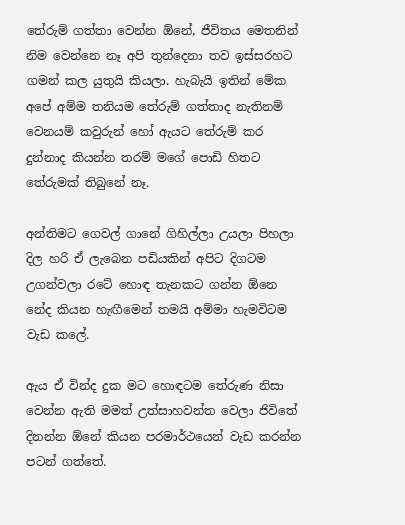තේරුම් ගත්තා වෙන්න ඕනේ, ජීවිතය මෙතනින් නිම වෙන්නෙ නෑ අපි තුන්දෙනා තව ඉස්සරහට ගමන් කල යුතුයි කියලා. හැබැයි ඉතින් මේක අපේ අම්ම තනියම තේරුම් ගත්තාද නැතිනම් වෙනයම් කවුරුන් හෝ ඇයට තේරුම් කර දුන්නාද කියන්න තරම් මගේ පොඩි හිතට තේරුමක් තිබුනේ නෑ.

අන්තිමට ගෙවල් ගානේ ගිහිල්ලා උයලා පිහලා දිල හරි ඒ ලැබෙන පඩියකින් අපිට දිගටම උගන්වලා රටේ හොඳ තැනකට ගන්න ඕනෙ නේද කියන හැඟීමෙන් තමයි අම්මා හැමවිටම වැඩ කලේ.

ඇය ඒ වින්ද දුක මට හොඳටම තේරුණ නිසා වෙන්න ඇති මමත් උත්සාහවන්ත වෙලා ජිවිතේ දිනන්න ඕනේ කියන පරමාර්ථයෙන් වැඩ කරන්න පටන් ගත්තේ.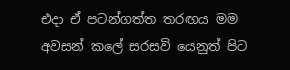එදා ඒ පටන්ගත්ත තරඟය මම අවසන් කලේ සරසවි යෙනුත් පිට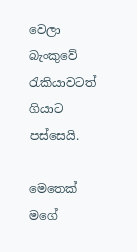වෙලා බැංකුවේ රැකියාවටත් ගියාට පස්සෙයි.

මෙතෙක් මගේ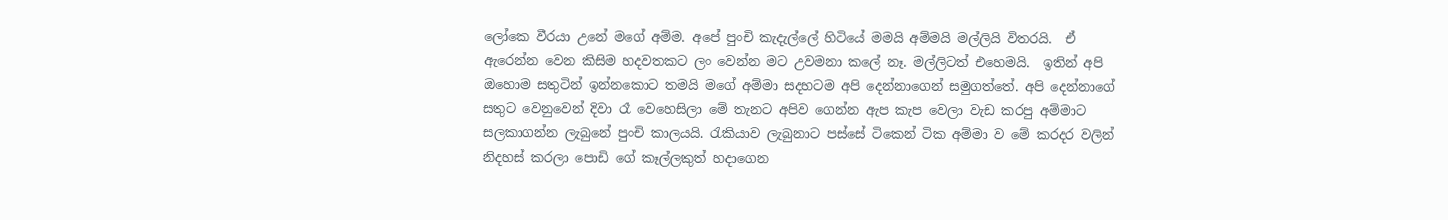ලෝකෙ වීරයා උනේ මගේ අම්ම. අපේ පුංචි කැදැල්ලේ හිටියේ මමයි අම්මයි මල්ලියි විතරයි.  ඒ ඇරෙන්න වෙන කිසිම හදවතකට ලං වෙන්න මට උවමනා කලේ නෑ. මල්ලිටත් එහෙමයි.  ඉතින් අපි ඔහොම සතුටින් ඉන්නකොට තමයි මගේ අම්මා සදහටම අපි දෙන්නාගෙන් සමුගත්තේ. අපි දෙන්නාගේ සතුට වෙනුවෙන් දිවා රෑ වෙහෙසිලා මේ තැනට අපිව ගෙන්න ඇප කැප වෙලා වැඩ කරපු අම්මාට සලකාගන්න ලැබුනේ පුංචි කාලයයි. රැකියාව ලැබුනාට පස්සේ ටිකෙන් ටික අම්මා ව මේ කරදර වලින් නිදහස් කරලා පොඩි ගේ කෑල්ලකුත් හදාගෙන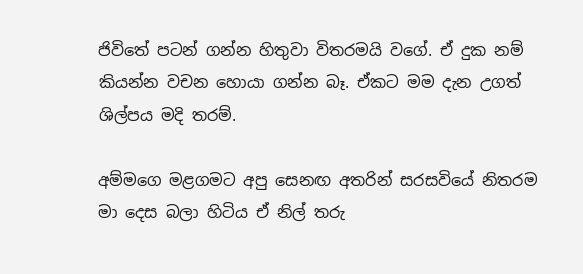ජිවිතේ පටන් ගන්න හිතුවා විතරමයි වගේ. ඒ දුක නම් කියන්න වචන හොයා ගන්න බෑ. ඒකට මම දැන උගත් ශිල්පය මදි තරම්.

අම්මගෙ මළගමට අපු සෙනඟ අතරින් සරසවියේ නිතරම මා දෙස බලා හිටිය ඒ නිල් තරු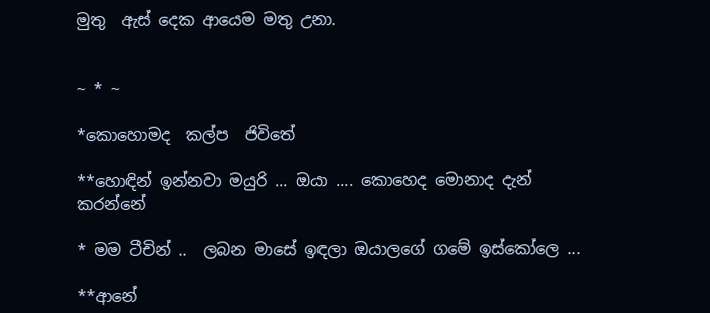මුතු  ඇස් දෙක ආයෙම මතු උනා.


~ * ~

*කොහොමද  කල්ප  ජිවිතේ

**හොඳින් ඉන්නවා මයුරි ... ඔයා .... කොහෙද මොනාද දැන් කරන්නේ

* මම ටීචින් ..  ලබන මාසේ ඉඳලා ඔයාලගේ ගමේ ඉස්කෝලෙ ...

**ආනේ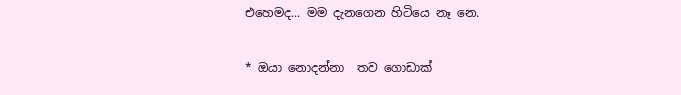එහෙමද... මම දැනගෙන හිටියෙ නෑ නෙ.

* ඔයා නොදන්නා  තව ගොඩාක්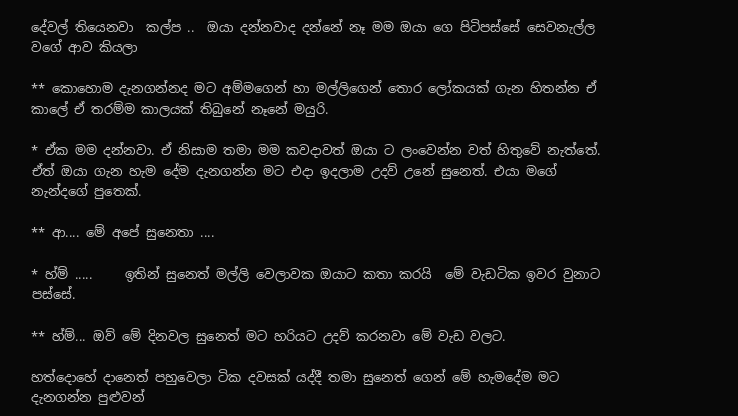දේවල් තියෙනවා  කල්ප ..  ඔයා දන්නවාද දන්නේ නෑ මම ඔයා ගෙ පිටිපස්සේ සෙවනැල්ල වගේ ආව කියලා

** කොහොම දැනගන්නද මට අම්මගෙන් හා මල්ලිගෙන් තොර ලෝකයක් ගැන හිතන්න ඒ කාලේ ඒ තරම්ම කාලයක් තිබුනේ නෑනේ මයුරි.

* ඒක මම දන්නවා. ඒ නිසාම තමා මම කවදාවත් ඔයා ට ලංවෙන්න වත් හිතුවේ නැත්තේ. ඒත් ඔයා ගැන හැම දේම දැනගන්න මට එදා ඉදලාම උදව් උනේ සුනෙත්. එයා මගේ නැන්දගේ පුතෙක්.

** ආ.... මේ අපේ සුනෙතා ....

* හ්ම් .....     ඉතින් සුනෙත් මල්ලි වෙලාවක ඔයාට කතා කරයි  මේ වැඩටික ඉවර වුනාට පස්සේ.

** හ්ම්... ඔව් මේ දිනවල සුනෙත් මට හරියට උදව් කරනවා මේ වැඩ වලට.

හත්දොහේ දානෙත් පහුවෙලා ටික දවසක් යද්දී තමා සුනෙත් ගෙන් මේ හැමදේම මට දැනගන්න පුළුවන්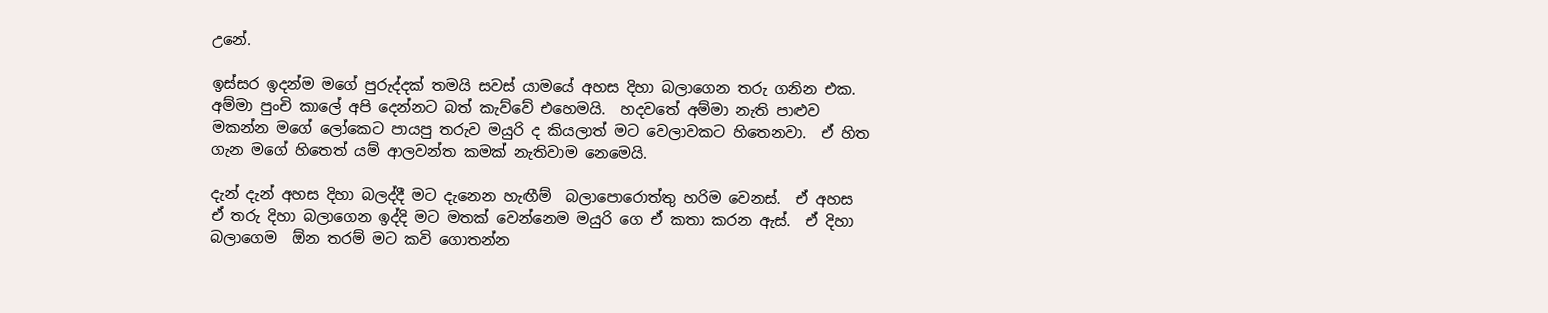උනේ.

ඉස්සර ඉදන්ම මගේ පුරුද්දක් තමයි සවස් යාමයේ අහස දිහා බලාගෙන තරු ගනින එක. අම්මා පුංචි කාලේ අපි දෙන්නට බත් කැව්වේ එහෙමයි.  හදවතේ අම්මා නැති පාළුව මකන්න මගේ ලෝකෙට පායපු තරුව මයුරි ද කියලාත් මට වෙලාවකට හිතෙනවා.  ඒ හිත ගැන මගේ හිතෙත් යම් ආලවන්ත කමක් නැතිවාම නෙමෙයි.

දැන් දැන් අහස දිහා බලද්දී මට දැනෙන හැඟීම්  බලාපොරොත්තු හරිම වෙනස්.  ඒ අහස ඒ තරු දිහා බලාගෙන ඉද්දි මට මතක් වෙන්නෙම මයුරි ගෙ ඒ කතා කරන ඇස්.  ඒ දිහා බලාගෙම  ඕන තරම් මට කවි ගොතන්න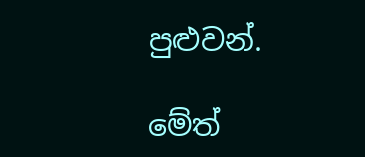පුළුවන්.

මේත්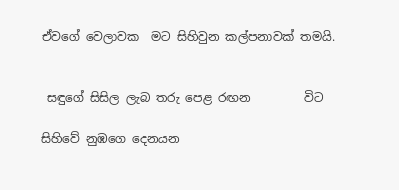ඒවගේ වෙලාවක  මට සිහිවුන කල්පනාවක් තමයි.


 සඳුගේ සිසිල ලැබ තරු පෙළ රඟන         විට

සිහිවේ නුඹගෙ දෙනයන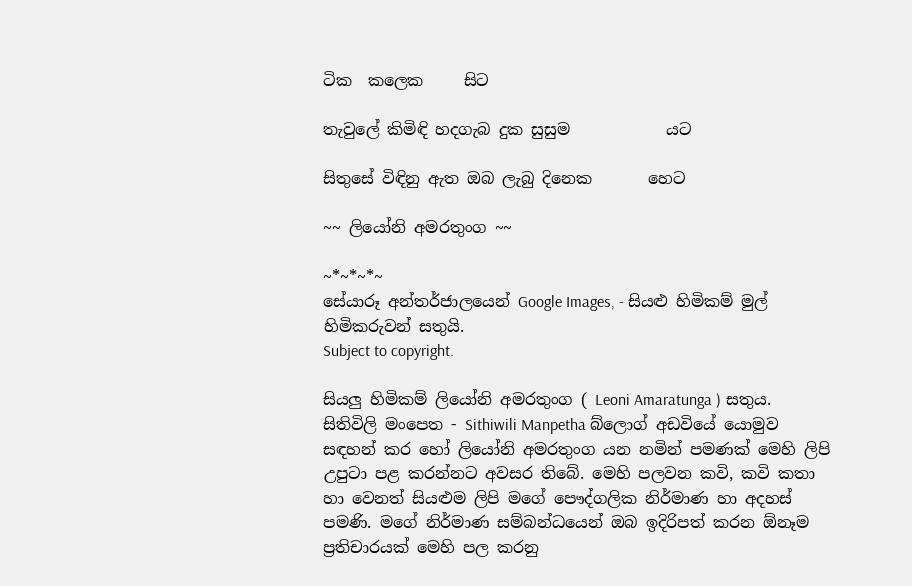ටික  කලෙක     සිට

තැවුලේ කිමිඳි හදගැබ දුක සුසුම            යට

සිතුසේ විඳිනු ඇත ඔබ ලැබු දිනෙක       හෙට

~~ ලියෝනි අමරතුංග ~~

~*~*~*~
සේයාරූ අන්තර්ජාලයෙන් Google Images, - සියළු හිමිකම් මුල් හිමිකරුවන් සතුයි.
Subject to copyright.

සියලු හිමිකම් ලියෝනි අමරතුංග ( Leoni Amaratunga ) සතුය. සිතිවිලි මංපෙත - Sithiwili Manpetha බ්ලොග් අඩවියේ යොමුව සඳහන් කර හෝ ලියෝනි අමරතුංග යන නමින් පමණක් මෙහි ලිපි උපුටා පළ කරන්නට අවසර තිබේ. මෙහි පලවන කවි, කවි කතා හා වෙනත් සියළුම ලිපි මගේ පෞද්ගලික නිර්මාණ හා අදහස් පමණි. මගේ නිර්මාණ සම්බන්ධයෙන් ඔබ ඉදිරිපත් කරන ඕනෑම ප්‍රතිචාරයක් මෙහි පල කරනු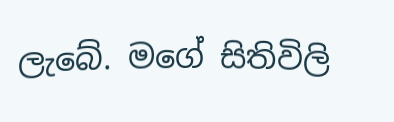ලැබේ. මගේ සිතිවිලි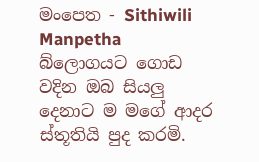මංපෙත - Sithiwili Manpetha බ්ලොගයට ගොඩ වදින ඔබ සියලු දෙනාට ම මගේ ආදර ස්තූතියි පුද කරමි.